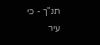תנ"ך - כי
עיר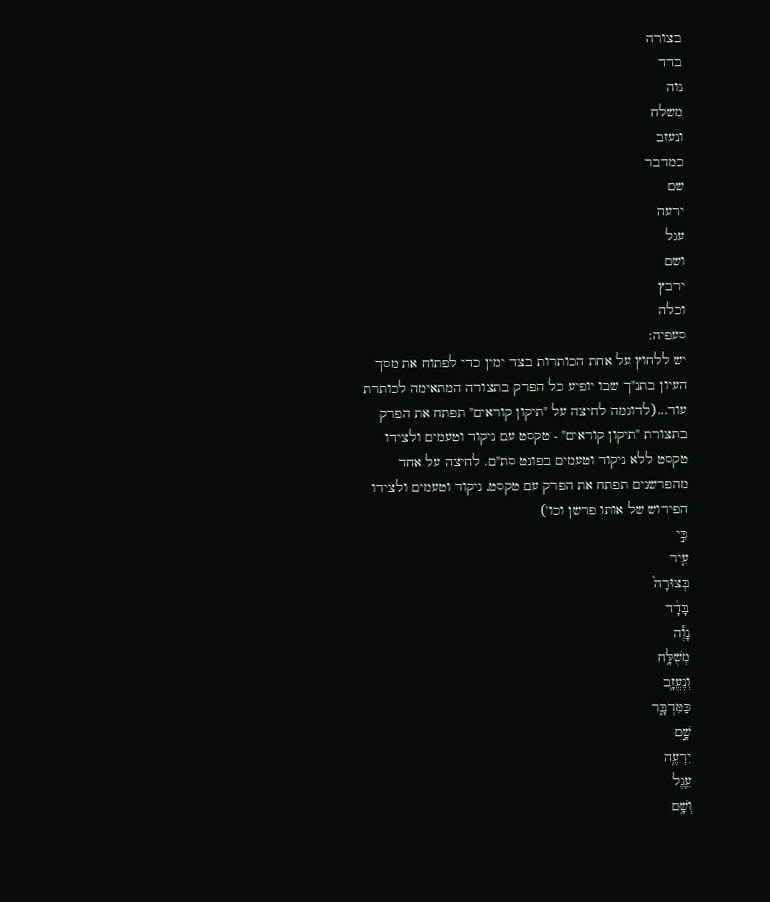בצורה
בדד
נוה
משלח
ונעזב
כמדבר
שם
ירעה
עגל
ושם
ירבץ
וכלה
סעפיה:
יש ללחוץ על אחת הכותרות בצד ימין כדי לפתוח את מסך העיון בתנ"ך שבו יופיע כל הפרק בתצורה המתאימה לכותרת
עוד...(לדוגמה לחיצה על "תיקון קוראים" תפתח את הפרק בתצורת "תיקון קוראים" - טקסט עם ניקוד וטעמים ולצידו טקסט ללא ניקוד וטעמים בפונט סת"ם. לחיצה על אחד מהפרשנים תפתח את הפרק עם טקסט, ניקוד וטעמים ולצידו הפירוש של אותו פרשן וכו')
כִּ֣י
עִ֤יר
בְּצוּרָה֙
בָּדָ֔ד
נָוֶ֕ה
מְשֻׁלָּ֥ח
וְנֶעֱזָ֖ב
כַּמִּדְבָּ֑ר
שָׁ֣ם
יִרְעֶ֥ה
עֵ֛גֶל
וְשָׁ֥ם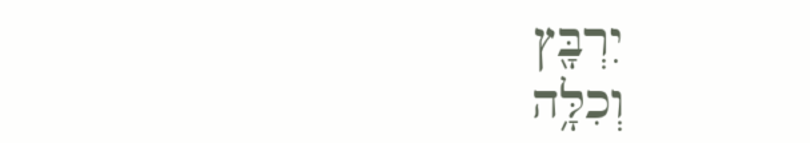יִרְבָּ֖ץ
וְכִלָּ֥ה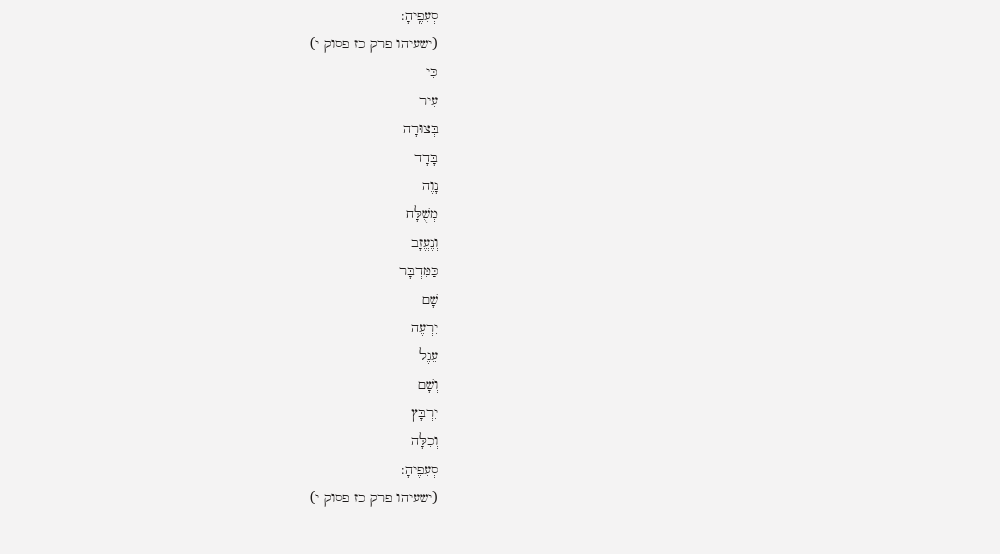סְעִפֶֽיהָ:
(ישעיהו פרק כז פסוק י)
כִּי
עִיר
בְּצוּרָה
בָּדָד
נָוֶה
מְשֻׁלָּח
וְנֶעֱזָב
כַּמִּדְבָּר
שָׁם
יִרְעֶה
עֵגֶל
וְשָׁם
יִרְבָּץ
וְכִלָּה
סְעִפֶיהָ:
(ישעיהו פרק כז פסוק י)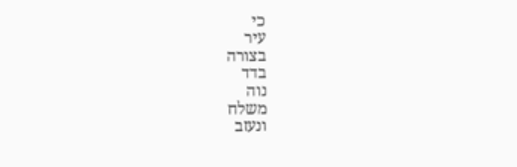כי
עיר
בצורה
בדד
נוה
משלח
ונעזב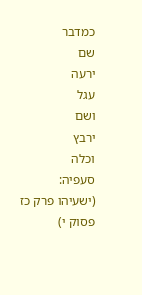כמדבר
שם
ירעה
עגל
ושם
ירבץ
וכלה
סעפיה:
(ישעיהו פרק כז פסוק י)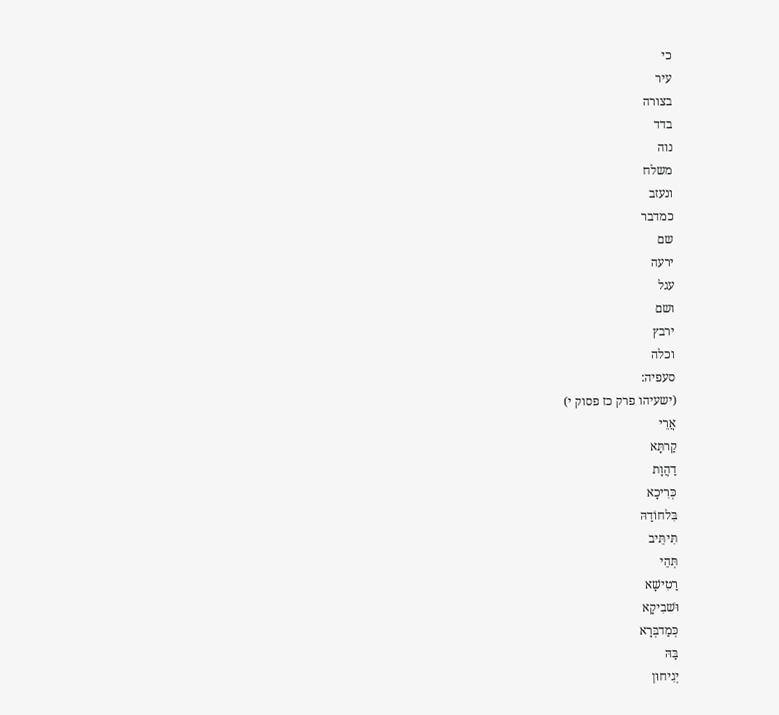כי
עיר
בצורה
בדד
נוה
משלח
ונעזב
כמדבר
שם
ירעה
עגל
ושם
ירבץ
וכלה
סעפיה:
(ישעיהו פרק כז פסוק י)
אֲרֵי
קַרתָּא
דַהֲוָת
כְּרִיכָא
בִּלחוֹדַהּ
תִּיתֵּיב
תְּהֵי
רַטִישָׁא
וּשׁבִיקָא
כְּמַדבְּרָא
בַּהּ
יְגִיחוּן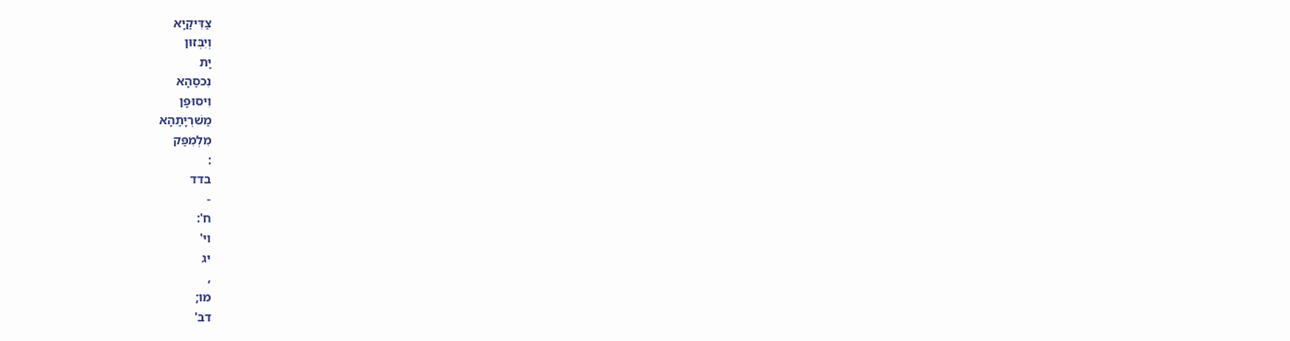צַדִּיקַיָא
וְיִבְּזוּן
יָת
נִכסַהָא
וִיסוּפָן
מַשׁרְיָתַהָא
מִלְמִפַּק
:
בדד
-
ח':
וי'
יג
,
מו;
דב'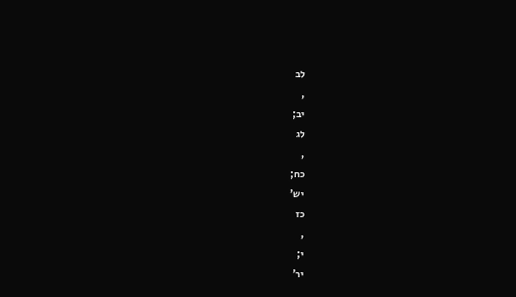לב
,
יב;
לג
,
כח;
יש'
כז
,
י;
יר'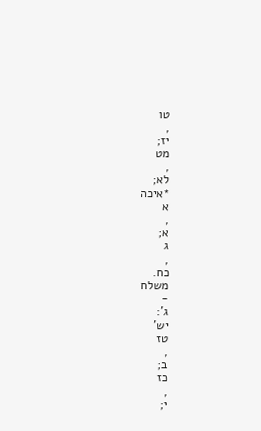טו
,
יז;
מט
,
לא;
*איכה
א
,
א;
ג
,
כח.
משלח
-
ג':
יש'
טז
,
ב;
כז
,
י;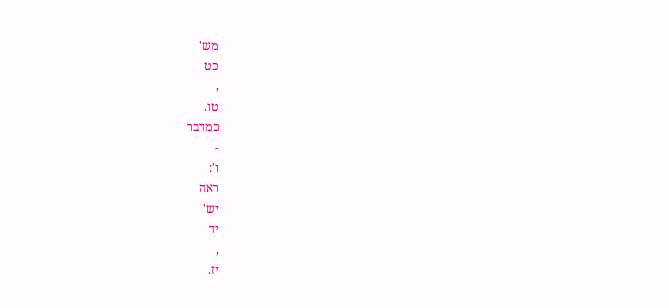מש'
כט
,
טו.
כמדבר
-
ו':
ראה
יש'
יד
,
יז.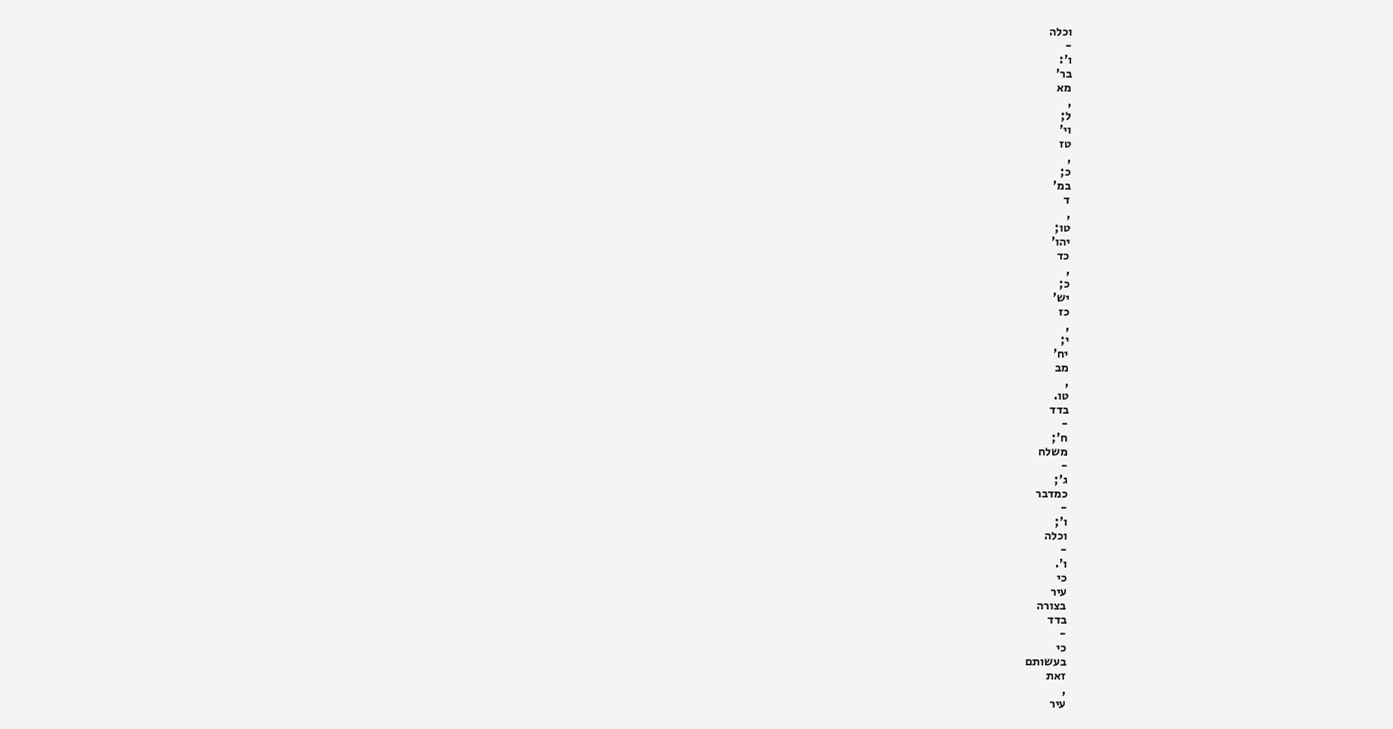וכלה
-
ו':
בר'
מא
,
ל;
וי'
טז
,
כ;
במ'
ד
,
טו;
יהו'
כד
,
כ;
יש'
כז
,
י;
יח'
מב
,
טו.
בדד
-
ח';
משלח
-
ג';
כמדבר
-
ו';
וכלה
-
ו'.
כי
עיר
בצורה
בדד
-
כי
בעשותם
זאת
,
עיר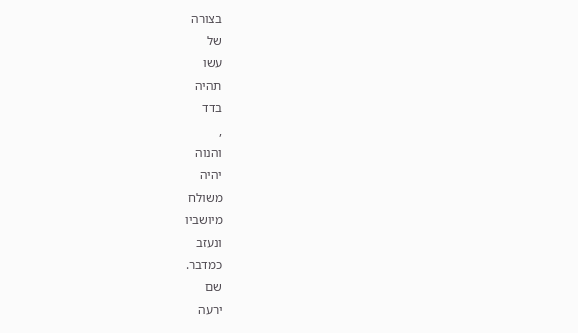בצורה
של
עשו
תהיה
בדד
,
והנוה
יהיה
משולח
מיושביו
ונעזב
כמדבר.
שם
ירעה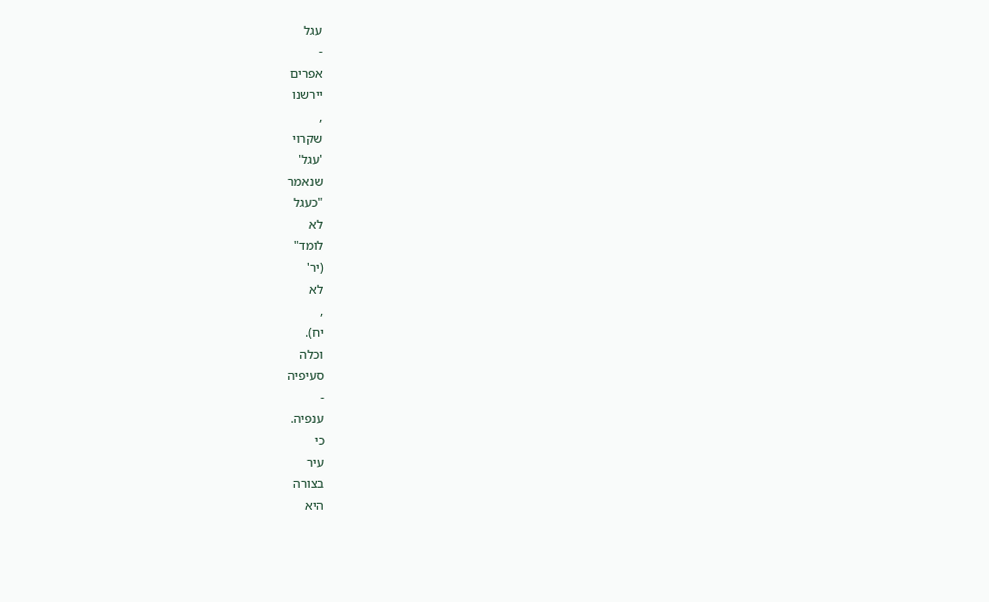עגל
-
אפרים
יירשנו
,
שקרוי
'עגל'
שנאמר
"כעגל
לא
לומד"
(יר'
לא
,
יח).
וכלה
סעיפיה
-
ענפיה.
כי
עיר
בצורה
היא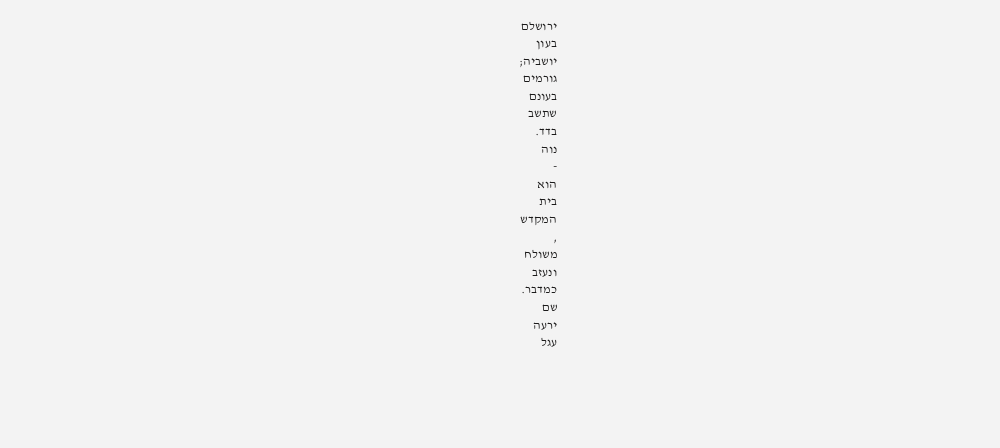ירושלם
בעון
יושביה;
גורמים
בעונם
שתשב
בדד.
נוה
-
הוא
בית
המקדש
,
משולח
ונעזב
כמדבר.
שם
ירעה
עגל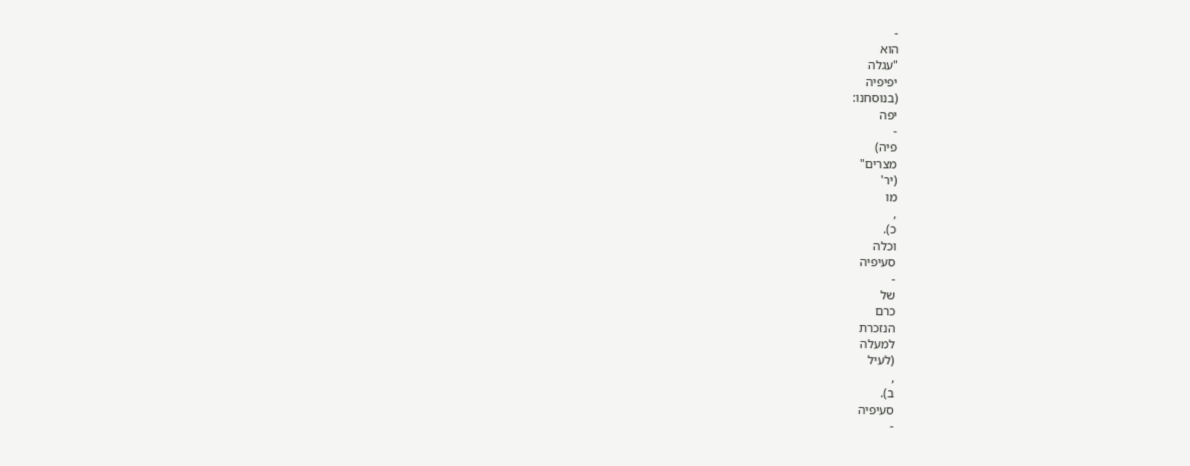-
הוא
"עגלה
יפיפיה
(בנוסחנו:
יפה
-
פיה)
מצרים"
(יר'
מו
,
כ).
וכלה
סעיפיה
-
של
כרם
הנזכרת
למעלה
(לעיל
,
ב).
סעיפיה
-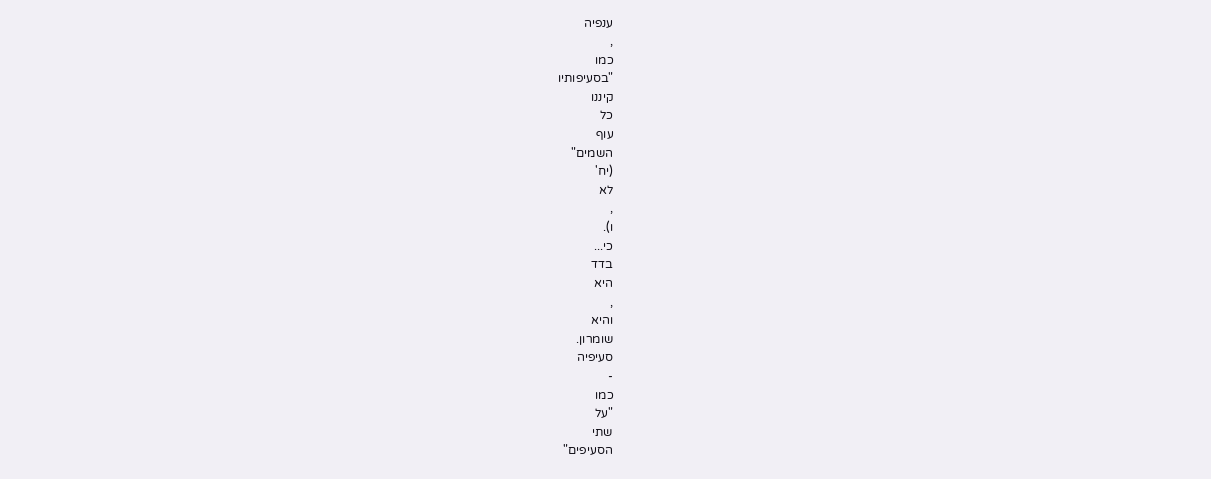ענפיה
,
כמו
"בסעיפותיו
קיננו
כל
עוף
השמים"
(יח'
לא
,
ו).
כי...
בדד
היא
,
והיא
שומרון.
סעיפיה
-
כמו
"על
שתי
הסעיפים"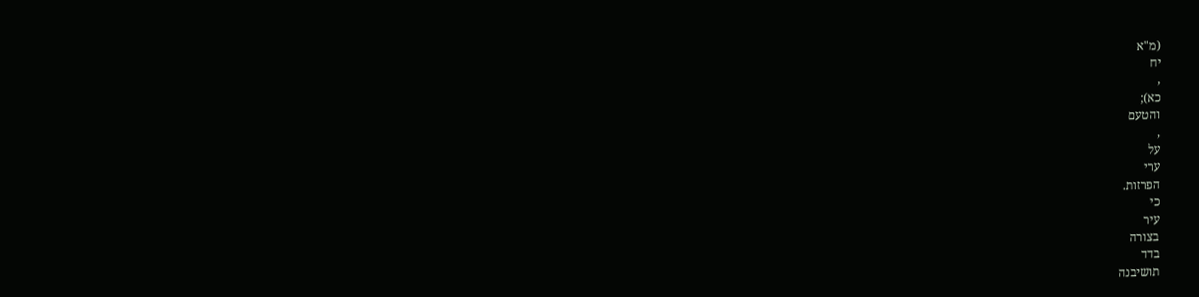(מ"א
יח
,
כא);
והטעם
,
על
ערי
הפרזות.
כי
עיר
בצורה
בדד
תושיבנה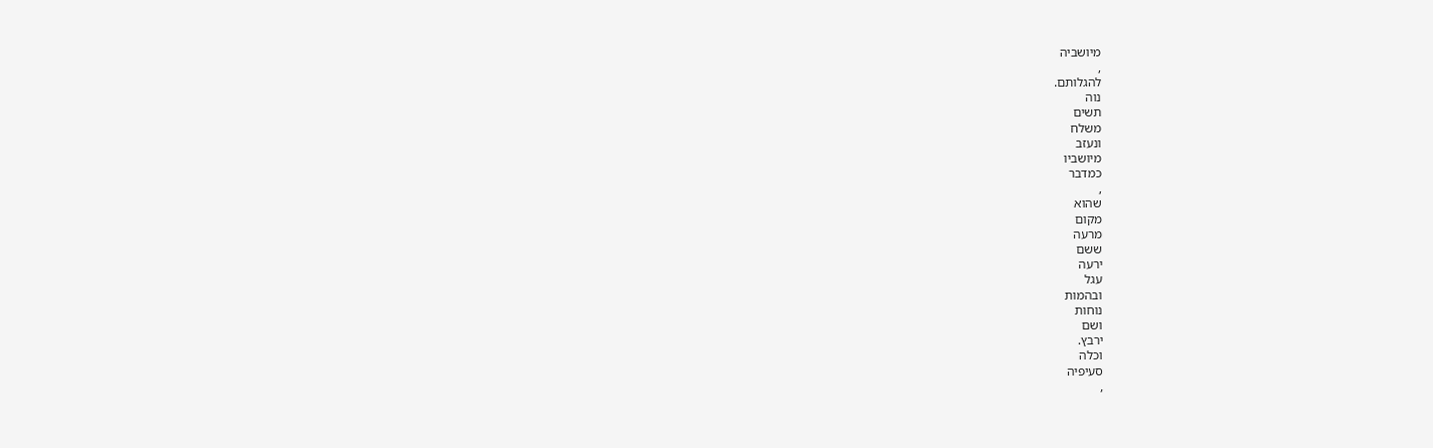מיושביה
,
להגלותם.
נוה
תשים
משלח
ונעזב
מיושביו
כמדבר
,
שהוא
מקום
מרעה
ששם
ירעה
עגל
ובהמות
נוחות
ושם
ירבץ.
וכלה
סעיפיה
,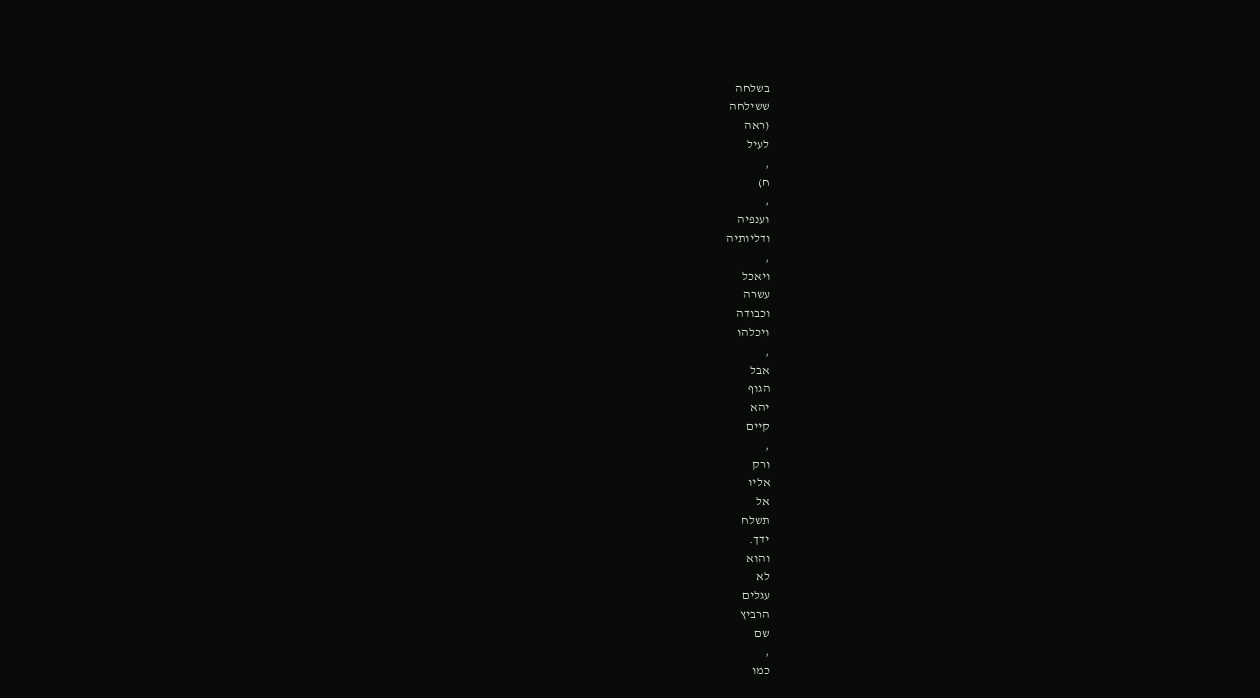בשלחה
ששילחה
(ראה
לעיל
,
ח)
,
וענפיה
ודליותיה
,
ויאכל
עשרה
וכבודה
ויכלהו
,
אבל
הגוף
יהא
קיים
,
ורק
אליו
אל
תשלח
ידך.
והוא
לא
עגלים
הרביץ
שם
,
כמו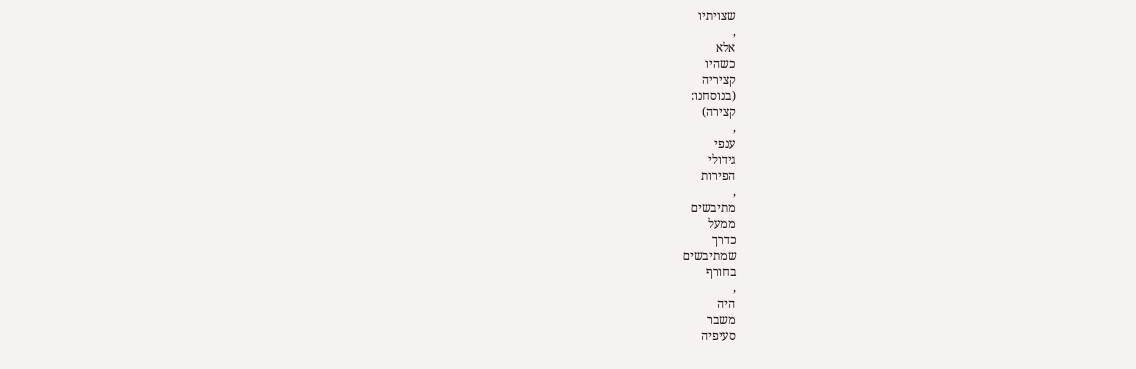שצויתיו
,
אלא
כשהיו
קציריה
(בנוסחנו:
קצירה)
,
ענפי
גידולי
הפירות
,
מתיבשים
ממעל
כדרך
שמתיבשים
בחורף
,
היה
משבר
סעיפיה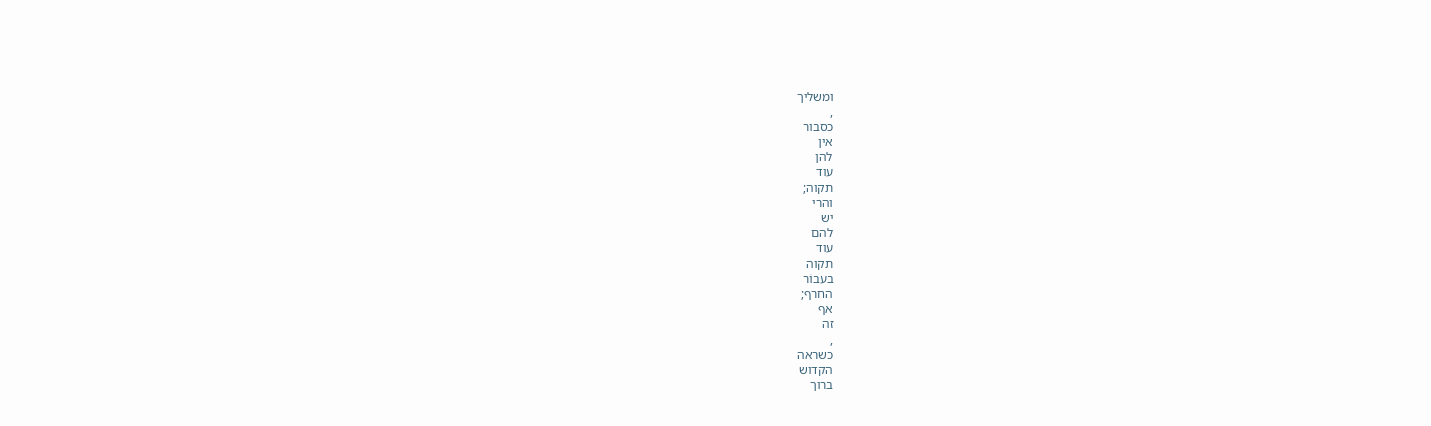ומשליך
,
כסבור
אין
להן
עוד
תקוה;
והרי
יש
להם
עוד
תקוה
בעבוֹר
החרף;
אף
זה
,
כשראה
הקדוש
ברוך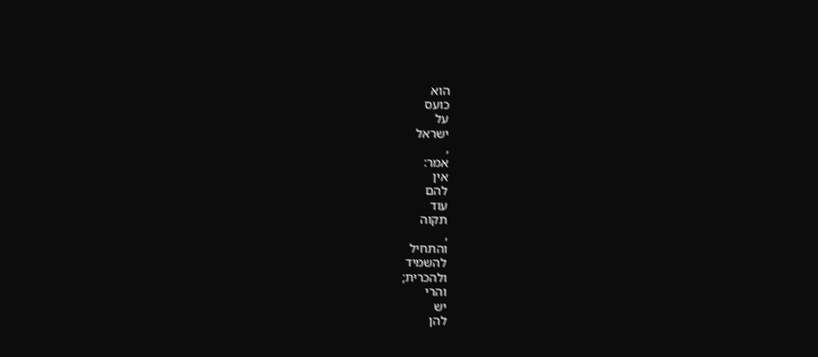הוא
כועס
על
ישראל
,
אמר:
אין
להם
עוד
תקוה
,
והתחיל
להשמיד
ולהכרית;
והרי
יש
להן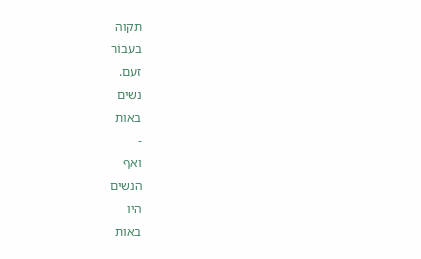תקוה
בעבוֹר
זעם.
נשים
באות
-
ואף
הנשים
היו
באות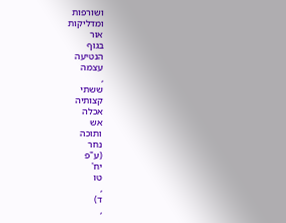ושורפות
ומדליקות
אוּר
בגוף
הנטיעה
עצמה
,
ששתי
קצותיה
אכלה
אש
ותוכה
נחר
(ע"פ
יח'
טו
,
ד)
,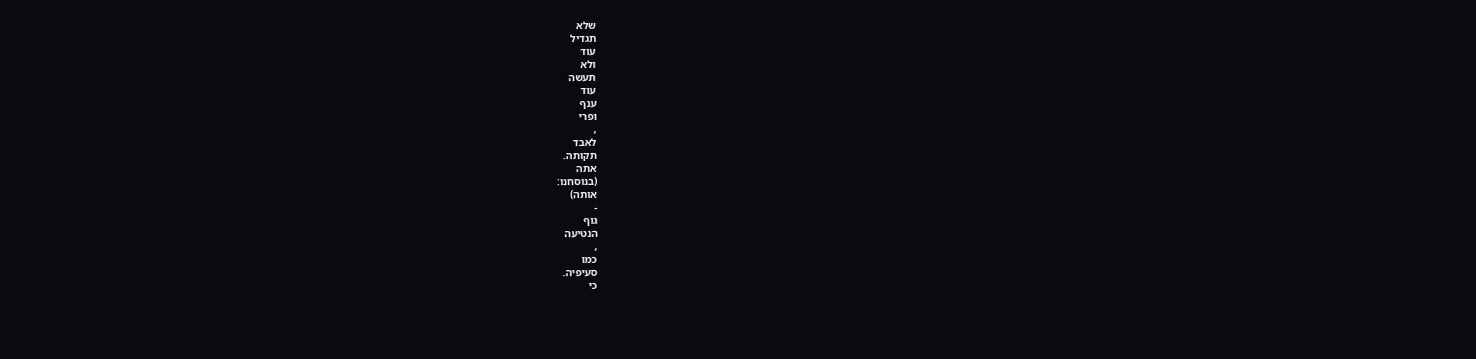שלא
תגדיל
עוד
ולא
תעשה
עוד
ענף
ופרי
,
לאבד
תקותה.
אתה
(בנוסחנו:
אותה)
-
גוף
הנטיעה
,
כמו
סעיפיה.
כי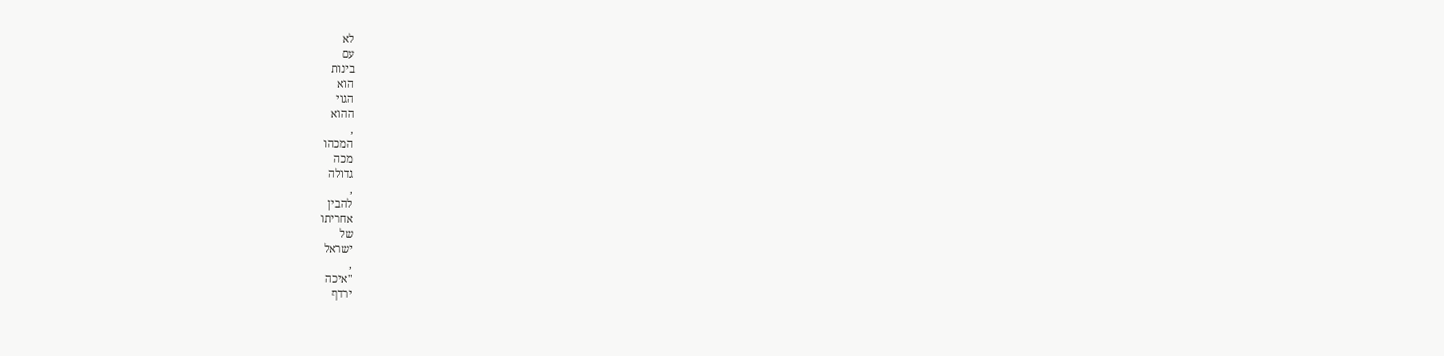לא
עם
בינות
הוא
הגוי
ההוא
,
המכהו
מכה
גדולה
,
להבין
אחריתו
של
ישראל
,
"איכה
ירדף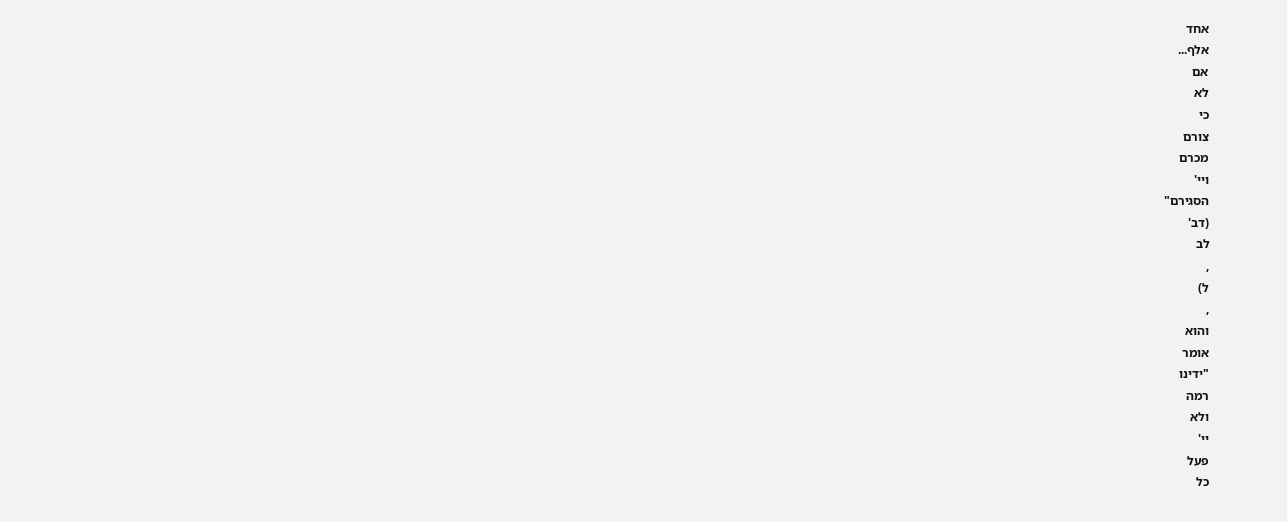אחד
אלף...
אם
לא
כי
צורם
מכרם
ויי'
הסגירם"
(דב'
לב
,
ל)
,
והוא
אומר
"ידינו
רמה
ולא
יי'
פעל
כל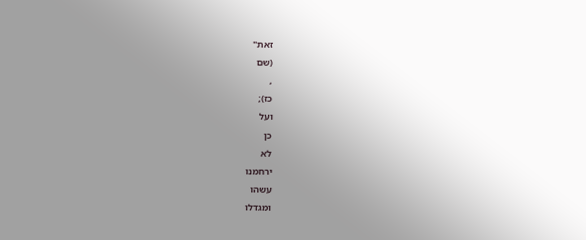זאת"
(שם
,
כז);
ועל
כן
לא
ירחמנו
עשהו
ומגדלו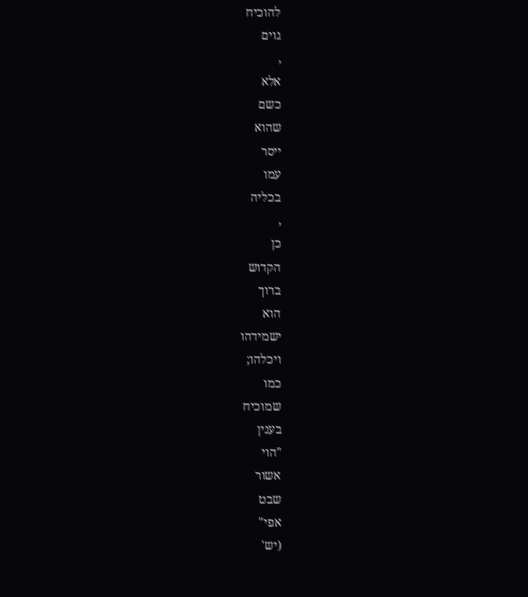להוכיח
גוים
,
אלא
כשם
שהוא
ייסר
עמו
בכליה
,
כן
הקדוש
ברוך
הוא
ישמידהו
ויכלהו;
כמו
שמוכיח
בענין
"הוי
אשור
שבט
אפי"
(יש'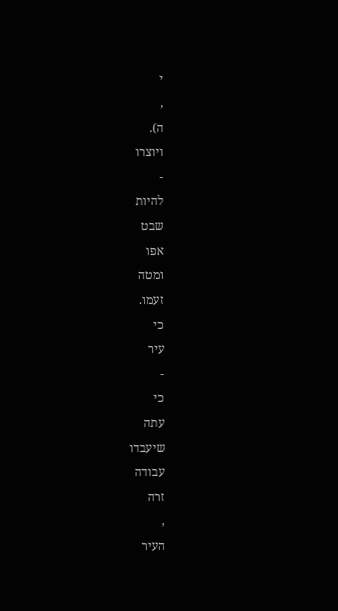י
,
ה).
ויוצרו
-
להיות
שבט
אפו
ומטה
זעמו.
כי
עיר
-
כי
עתה
שיעבדו
עבודה
זרה
,
העיר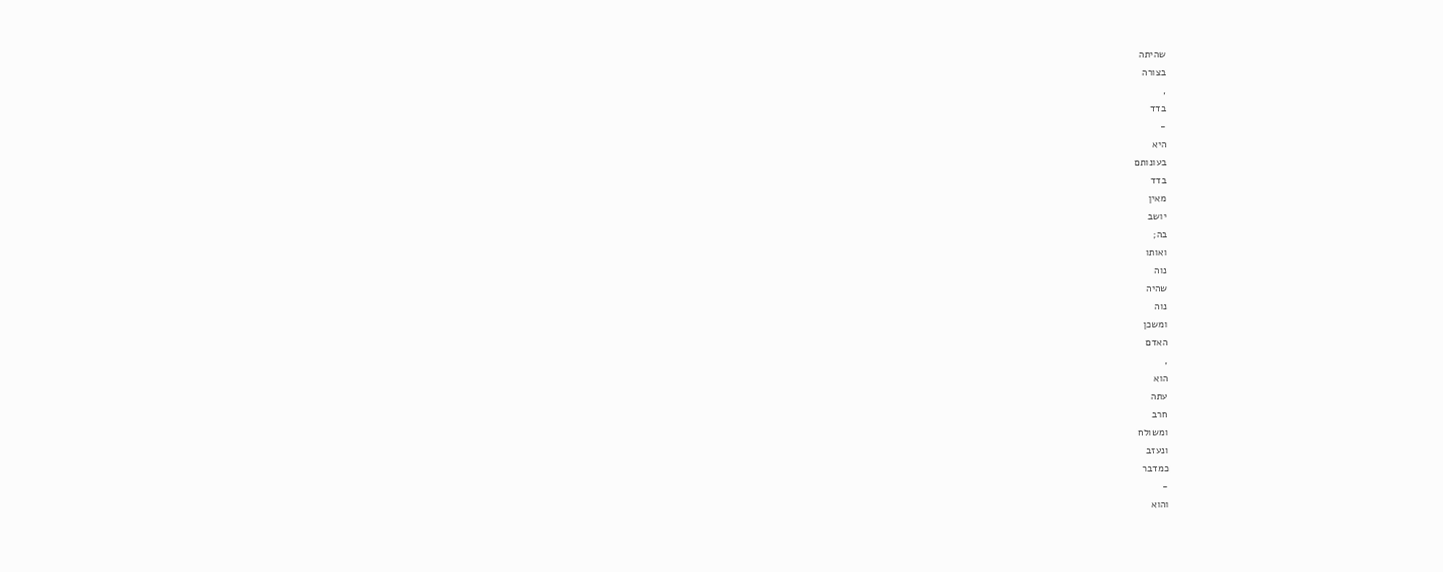שהיתה
בצורה
,
בדד
-
היא
בעונותם
בדד
מאין
יושב
בה;
ואותו
נוה
שהיה
נוה
ומשכן
האדם
,
הוא
עתה
חרב
ומשולח
ונעזב
כמדבר
-
והוא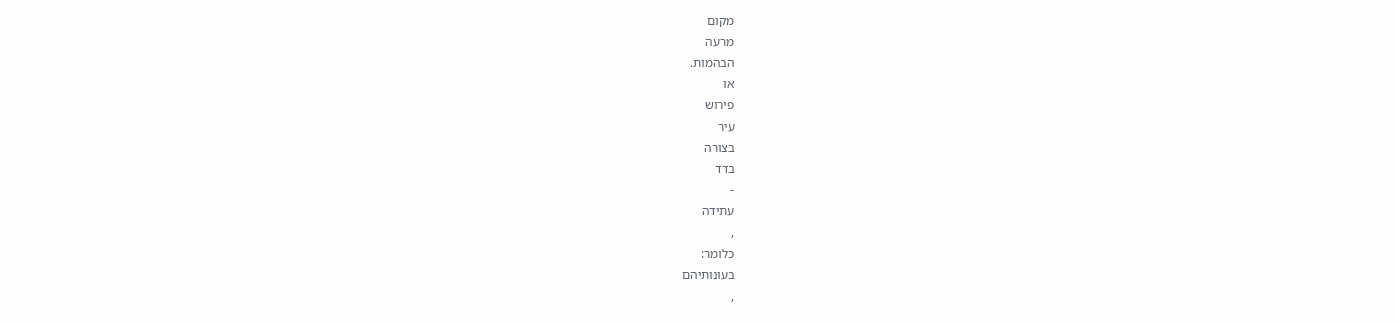מקום
מרעה
הבהמות.
או
פירוש
עיר
בצורה
בדד
-
עתידה
,
כלומר:
בעונותיהם
,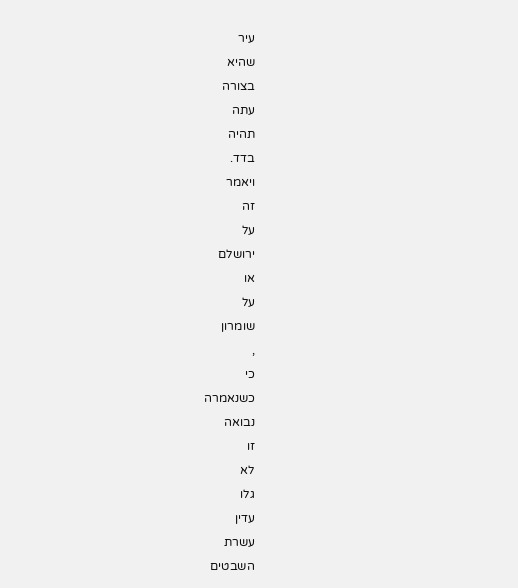עיר
שהיא
בצורה
עתה
תהיה
בדד.
ויאמר
זה
על
ירושלם
או
על
שומרון
,
כי
כשנאמרה
נבואה
זו
לא
גלו
עדין
עשרת
השבטים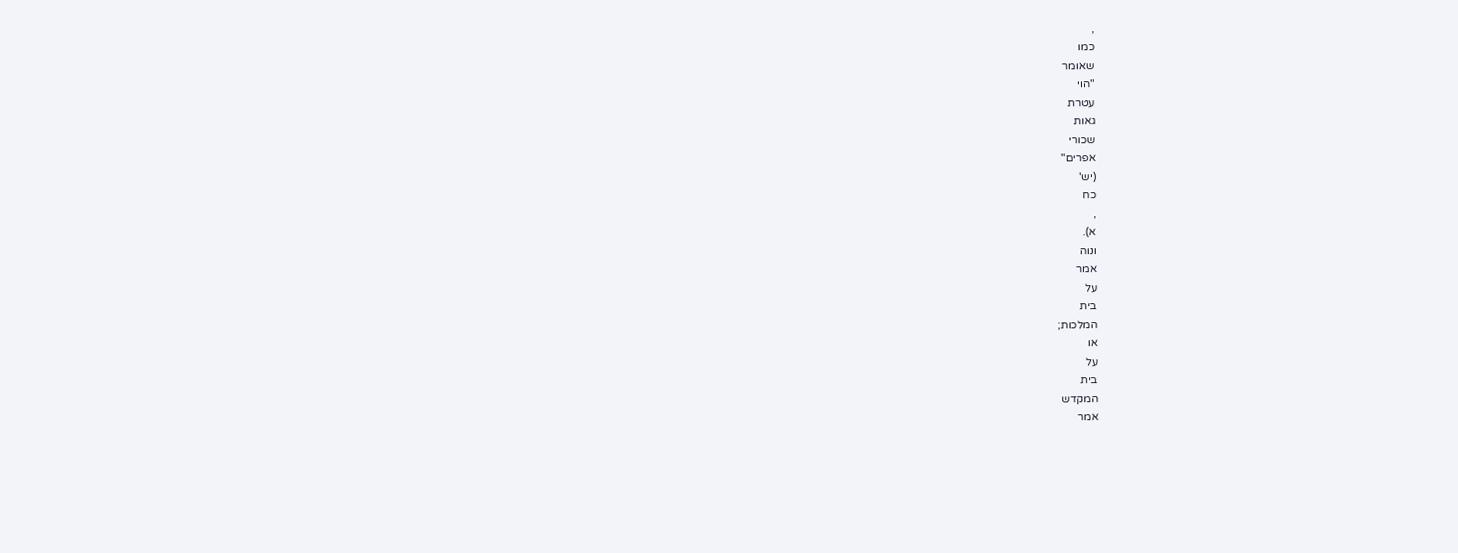,
כמו
שאומר
"הוי
עטרת
גאות
שכורי
אפרים"
(יש'
כח
,
א).
ונוה
אמר
על
בית
המלכות;
או
על
בית
המקדש
אמר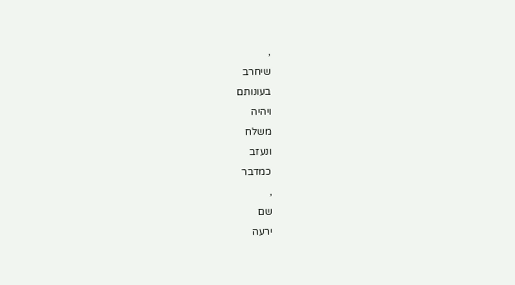,
שיחרב
בעונותם
ויהיה
משלח
ונעזב
כמדבר
,
שם
ירעה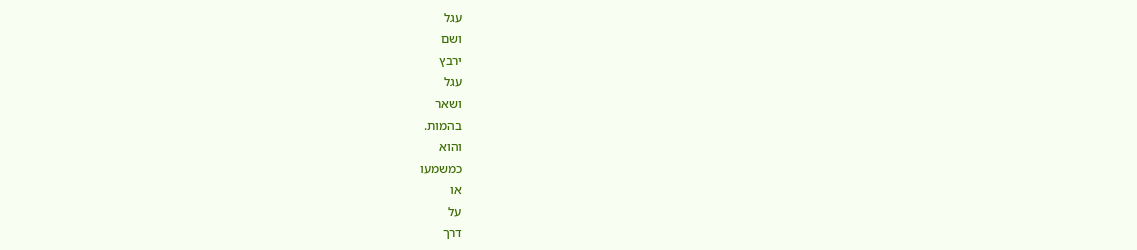עגל
ושם
ירבץ
עגל
ושאר
בהמות.
והוא
כמשמעו
או
על
דרך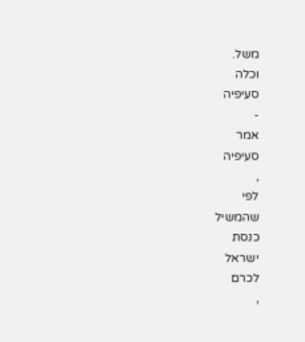משל.
וכלה
סעיפיה
-
אמר
סעיפיה
,
לפי
שהמשיל
כנסת
ישראל
לכרם
,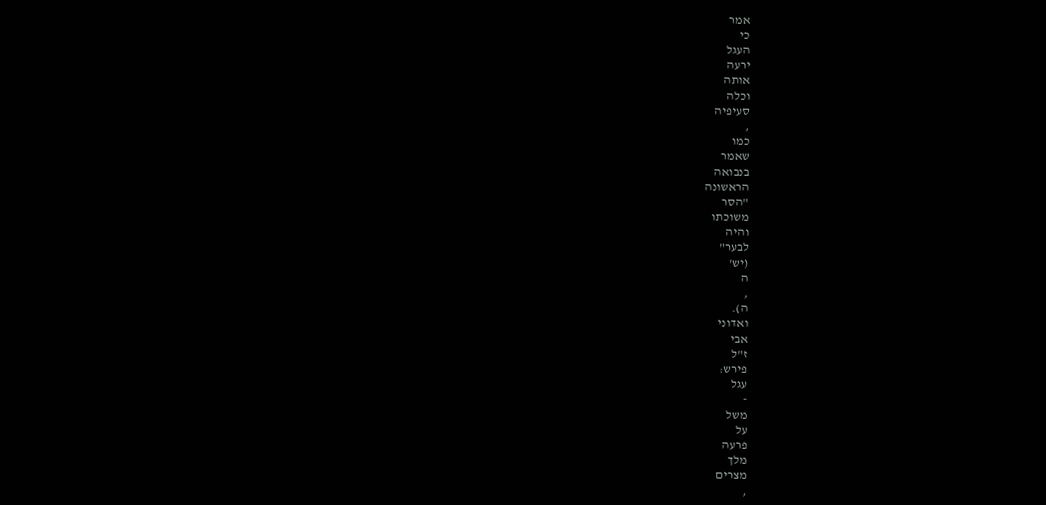אמר
כי
העגל
ירעה
אותה
וכלה
סעיפיה
,
כמו
שאמר
בנבואה
הראשונה
"הסר
משוכתו
והיה
לבער"
(יש'
ה
,
ה).
ואדוני
אבי
ז"ל
פירש:
עגל
-
משל
על
פרעה
מלך
מצרים
,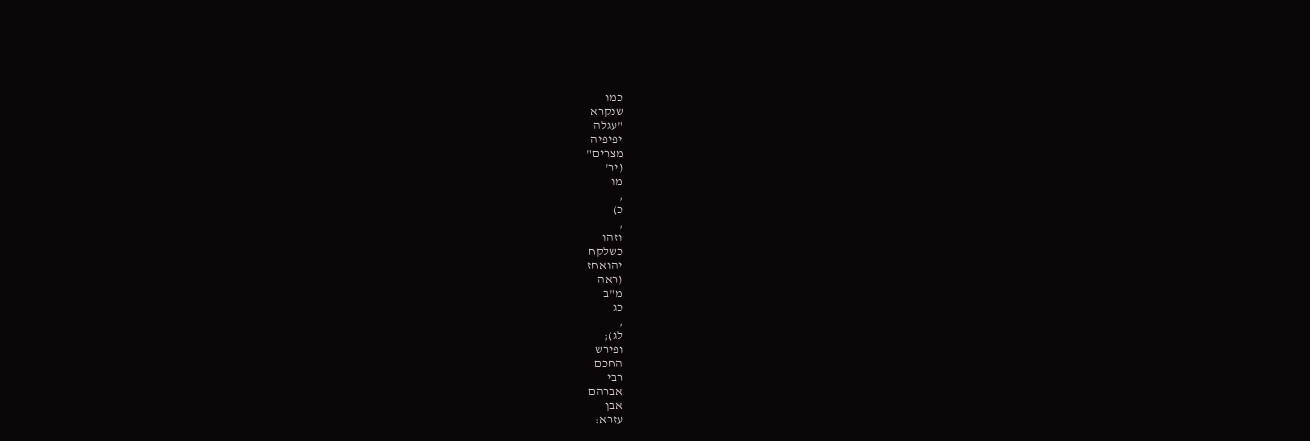כמו
שנקרא
"עגלה
יפיפיה
מצרים"
(יר'
מו
,
כ)
,
וזהו
כשלקח
יהואחז
(ראה
מ"ב
כג
,
לג);
ופירש
החכם
רבי
אברהם
אבן
עזרא: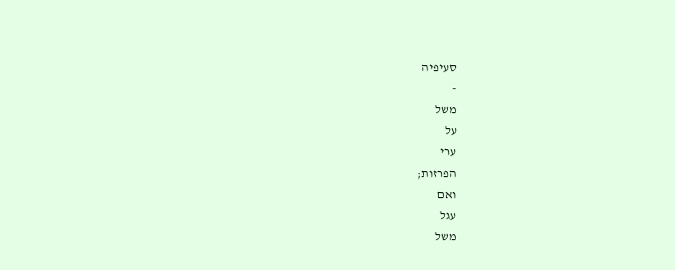סעיפיה
-
משל
על
ערי
הפרזות;
ואם
עגל
משל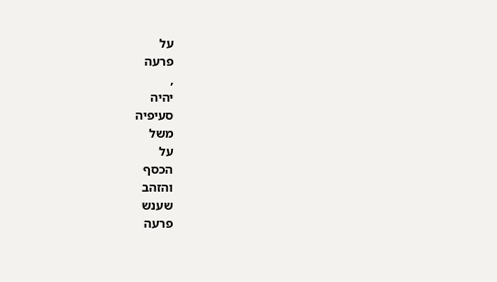על
פרעה
,
יהיה
סעיפיה
משל
על
הכסף
והזהב
שענש
פרעה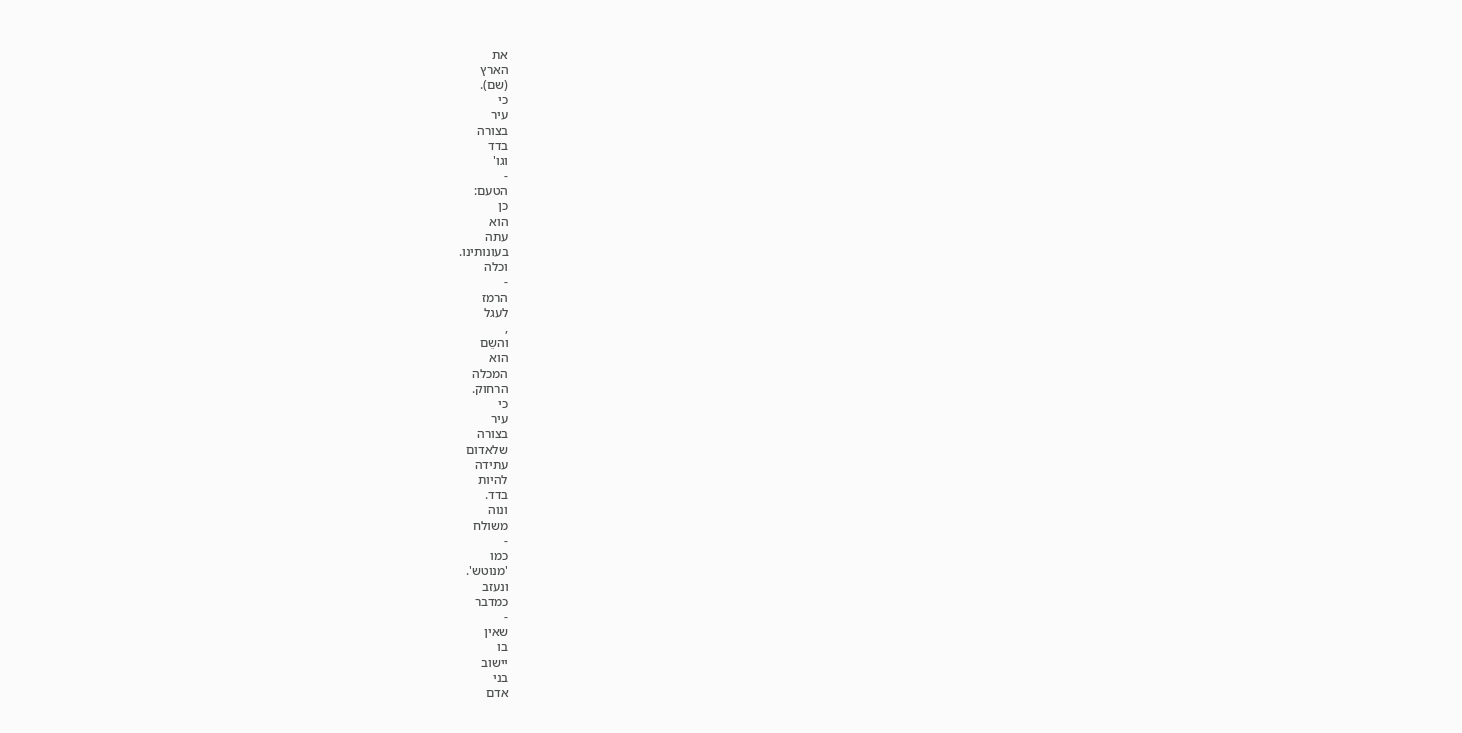את
הארץ
(שם).
כי
עיר
בצורה
בדד
וגו'
-
הטעם:
כן
הוא
עתה
בעונותינו.
וכלה
-
הרמז
לעגל
,
והשֵם
הוא
המכלה
הרחוק.
כי
עיר
בצורה
שלאדום
עתידה
להיות
בדד.
ונוה
משולח
-
כמו
'מנוטש'.
ונעזב
כמדבר
-
שאין
בו
יישוב
בני
אדם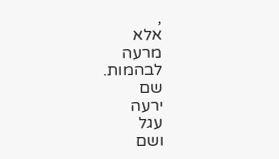,
אלא
מרעה
לבהמות.
שם
ירעה
עגל
ושם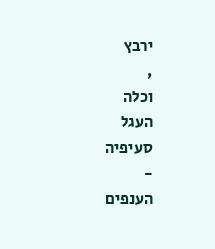ירבץ
,
וכלה
העגל
סעיפיה
-
הענפים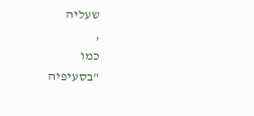שעליה
,
כמו
"בסעיפיה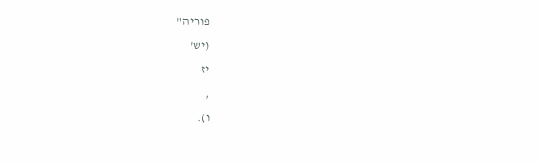פוריה"
(יש'
יז
,
ו).